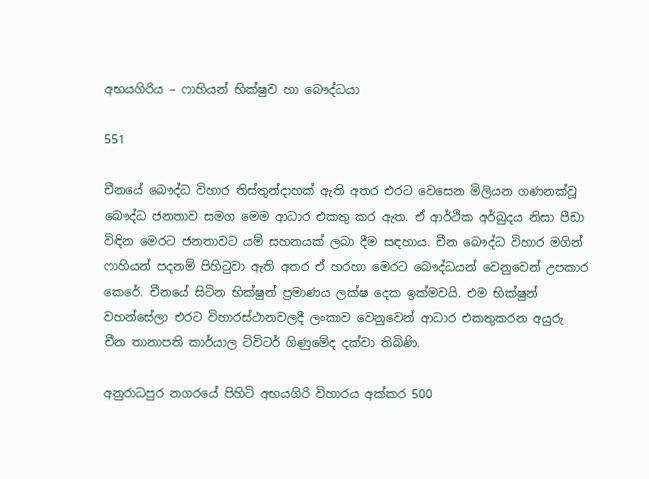අභයගිරිය – ෆාහියන් භික්ෂුව හා බෞද්ධයා

551

චීනයේ බෞද්ධ විහාර තිස්තුන්දාහක් ඇති අතර එරට වෙසෙන මිලියන ගණනක්වූ බෞද්ධ ජනතාව සමග මෙම ආධාර එකතු කර ඇත. ඒ ආර්ථික අර්බුදය නිසා පීඩා විඳින මෙරට ජනතාවට යම් සහනයක් ලබා දීම සඳහාය. චීන බෞද්ධ විහාර මගින් ෆාහියන් පදනම් පිහිටුවා ඇති අතර ඒ හරහා මෙරට බෞද්ධයන් වෙනුවෙන් උපකාර කෙරේ. චීනයේ සිටින භික්ෂුන් ප්‍රමාණය ලක්ෂ දෙක ඉක්මවයි. එම භික්ෂුන් වහන්සේලා එරට විහාරස්ථානවලදී ලංකාව වෙනුවෙන් ආධාර එකතුකරන අයුරු චීන තානාපති කාර්යාල ට්විටර් ගිණුමේද දක්වා තිබිණි.

අනුරාධපුර නගරයේ පිහිටි අභයගිරි විහාරය අක්කර 500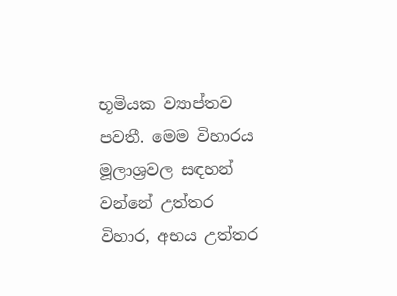භූමියක ව්‍යාප්තව පවතී. මෙම විහාරය මූලාශ්‍රවල සඳහන් වන්නේ උත්තර විහාර, අභය උත්තර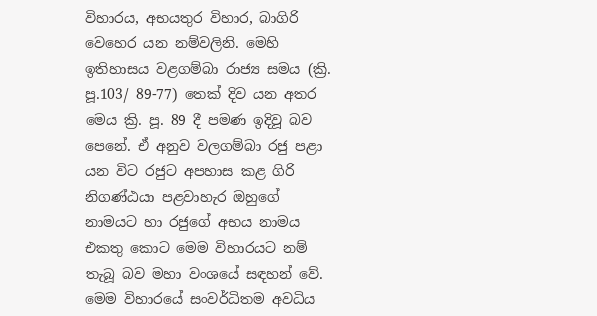විහාරය, අභයතුර විහාර, බාගිරි වෙහෙර යන නම්වලිනි. මෙහි ඉතිහාසය වළගම්බා රාජ්‍ය සමය (ක්‍රි. පූ.103/ 89-77) තෙක් දිව යන අතර මෙය ක්‍රි. පූ. 89 දී පමණ ඉදිවූ බව පෙනේ. ඒ අනුව වලගම්බා රජු පළා යන විට රජුට අපහාස කළ ගිරි නිගණ්ඨයා පළවාහැර ඔහුගේ නාමයට හා රජුගේ අභය නාමය එකතු කොට මෙම විහාරයට නම් තැබූ බව මහා වංශයේ සඳහන් වේ. මෙම විහාරයේ සංවර්ධිතම අවධිය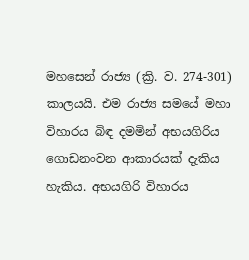මහසෙන් රාජ්‍ය (ක්‍රි. ව. 274-301) කාලයයි. එම රාජ්‍ය සමයේ මහා විහාරය බිඳ දමමින් අභයගිරිය ගොඩනංවන ආකාරයක් දැකිය හැකිය. අභයගිරි විහාරය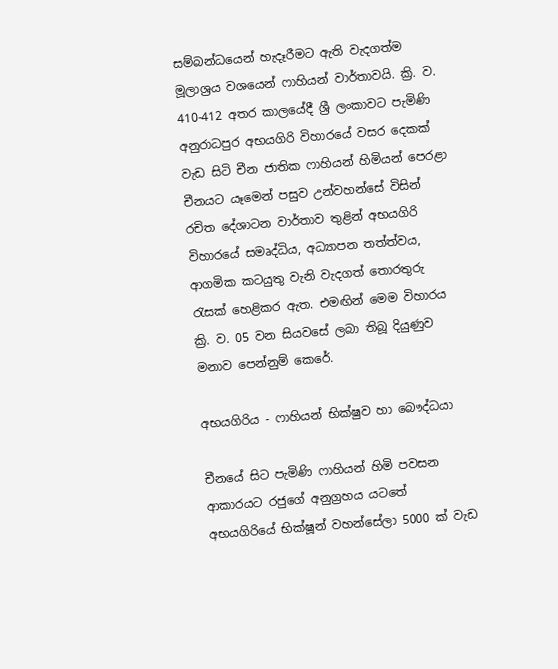සම්බන්ධයෙන් හැදෑරීමට ඇති වැදගත්ම මූලාශ්‍රය වශයෙන් ෆාහියන් වාර්තාවයි. ක්‍රි. ව. 410-412 අතර කාලයේදී ශ්‍රී ලංකාවට පැමිණි අනුරාධපුර අභයගිරි විහාරයේ වසර දෙකක් වැඩ සිටි චීන ජාතික ෆාහියන් හිමියන් පෙරළා චීනයට යෑමෙන් පසුව උන්වහන්සේ විසින් රචිත දේශාටන වාර්තාව තුළින් අභයගිරි විහාරයේ සමෘද්ධිය, අධ්‍යාපන තත්ත්වය, ආගමික කටයුතු වැනි වැදගත් තොරතුරු රැසක් හෙළිකර ඇත. එමඟින් මෙම විහාරය ක්‍රි. ව. 05 වන සියවසේ ලබා තිබූ දියුණුව මනාව පෙන්නුම් කෙරේ.

අභයගිරිය - ෆාහියන් භික්ෂුව හා බෞද්ධයා

චීනයේ සිට පැමිණි ෆාහියන් හිමි පවසන ආකාරයට රජුගේ අනුග්‍රහය යටතේ අභයගිරියේ භික්ෂූන් වහන්සේලා 5000 ක් වැඩ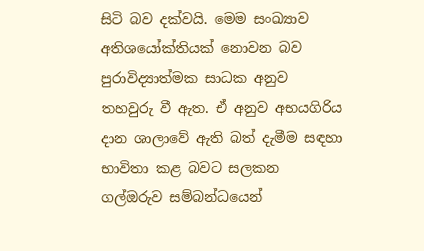සිටි බව දක්වයි. මෙම සංඛ්‍යාව අතිශයෝක්තියක් නොවන බව පුරාවිද්‍යාත්මක සාධක අනුව තහවුරු වී ඇත. ඒ අනුව අභයගිරිය දාන ශාලාවේ ඇති බත් දැමීම සඳහා භාවිතා කළ බවට සලකන ගල්ඔරුව සම්බන්ධයෙන්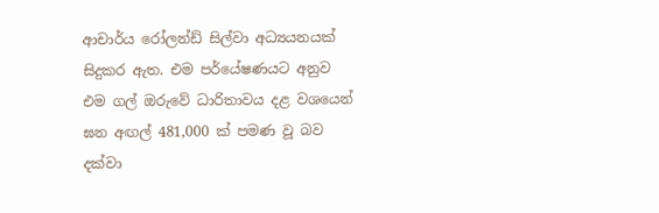ආචාර්ය රෝලන්ඩ් සිල්වා අධ්‍යයනයක් සිදුකර ඇත. එම පර්යේෂණයට අනුව එම ගල් ඔරුවේ ධාරිතාවය දළ වශයෙන් ඝන අඟල් 481,000 ක් පමණ වූ බව දක්වා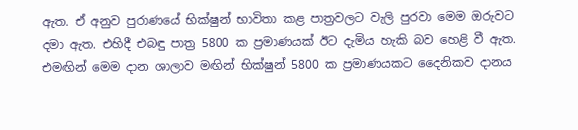ඇත. ඒ අනුව පුරාණයේ භික්ෂුන් භාවිතා කළ පාත්‍රවලට වැලි පුරවා මෙම ඔරුවට දමා ඇත. එහිදී එබඳු පාත්‍ර 5800 ක ප්‍රමාණයක් ඊට දැමිය හැකි බව හෙළි වී ඇත. එමඟින් මෙම දාන ශාලාව මඟින් භික්ෂුන් 5800 ක ප්‍රමාණයකට දෛනිකව දානය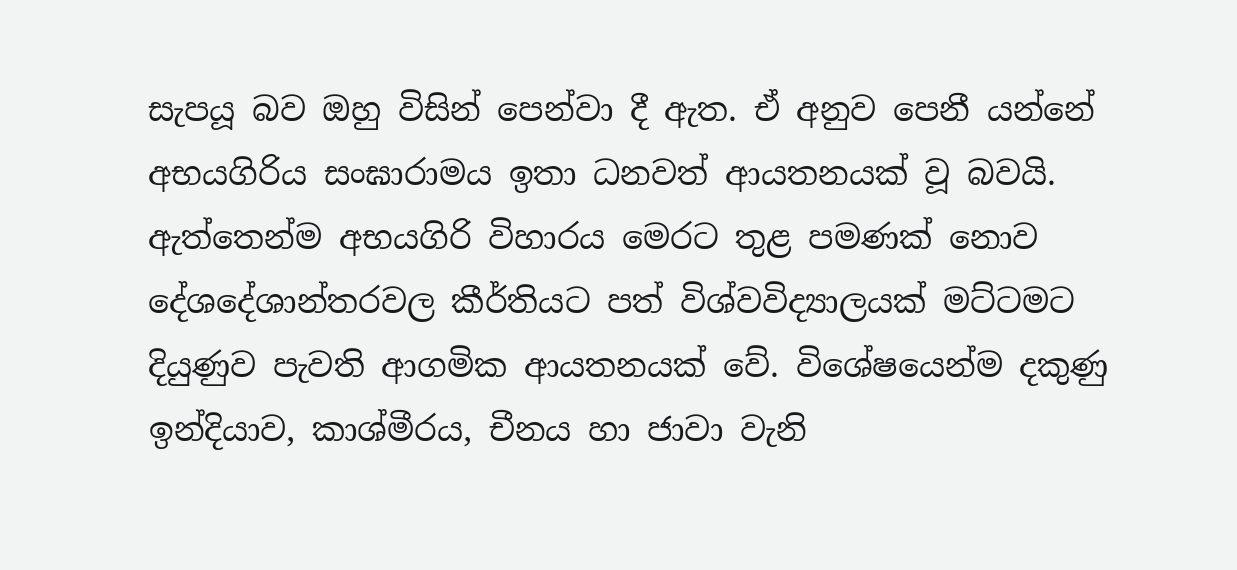සැපයූ බව ඔහු විසින් පෙන්වා දී ඇත. ඒ අනුව පෙනී යන්නේ අභයගිරිය සංඝාරාමය ඉතා ධනවත් ආයතනයක් වූ බවයි. ඇත්තෙන්ම අභයගිරි විහාරය මෙරට තුළ පමණක් නොව දේශදේශාන්තරවල කීර්තියට පත් විශ්වවිද්‍යාලයක් මට්ටමට දියුණුව පැවති ආගමික ආයතනයක් වේ. විශේෂයෙන්ම දකුණු ඉන්දියාව, කාශ්මීරය, චීනය හා ජාවා වැනි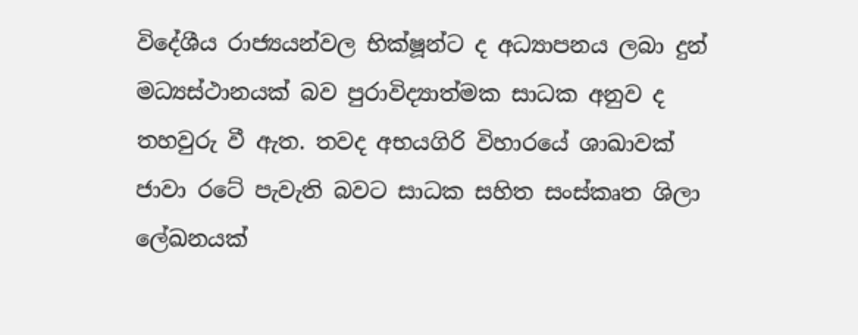විදේශීය රාජ්‍යයන්වල භික්ෂූන්ට ද අධ්‍යාපනය ලබා දුන් මධ්‍යස්ථානයක් බව පුරාවිද්‍යාත්මක සාධක අනුව ද තහවුරු වී ඇත. තවද අභයගිරි විහාරයේ ශාඛාවක් ජාවා රටේ පැවැති බවට සාධක සහිත සංස්කෘත ශිලා ලේඛනයක්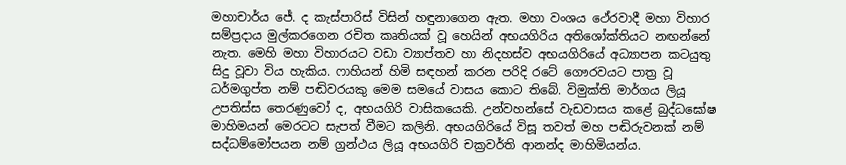මහාචාර්ය ජේ. ද කැස්පාරිස් විසින් හඳුනාගෙන ඇත. මහා වංශය ථේරවාදී මහා විහාර සම්ප්‍රදාය මුල්කරගෙන රචිත කෘතියක් වූ හෙයින් අභයගිරිය අතිශෝක්තියට නඟන්නේ නැත. මෙහි මහා විහාරයට වඩා ව්‍යාප්තව හා නිදහස්ව අභයගිරියේ අධ්‍යාපන කටයුතු සිදු වූවා විය හැකිය. ෆාහියන් හිමි සඳහන් කරන පරිදි රටේ ගෞරවයට පාත්‍ර වූ ධර්මගුප්ත නම් පඬිවරයකු මෙම සමයේ වාසය කොට තිබේ. විමුක්ති මාර්ගය ලියූ උපතිස්ස තෙරණුවෝ ද, අභයගිරි වාසිකයෙකි. උන්වහන්සේ වැඩවාසය කළේ බුද්ධඝෝෂ මාහිමයන් මෙරටට සැපත් වීමට කලිනි. අභයගිරියේ විසූ තවත් මහ පඬිරුවනක් නම් සද්ධම්මෝපයන නම් ග්‍රන්ථය ලියූ අභයගිරි චක්‍රවර්ති ආනන්ද මාහිමියන්ය.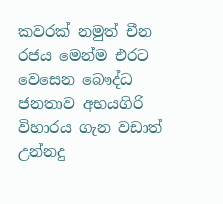කවරක් නමුත් චීන රජය මෙන්ම එරට වෙසෙන බෞද්ධ ජනතාව අභයගිරි විහාරය ගැන වඩාත් උන්නදු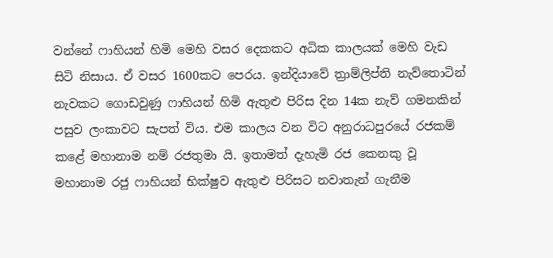වන්නේ ෆාහියන් හිමි මෙහි වසර දෙකකට අධික කාලයක් මෙහි වැඩ සිටි නිසාය. ඒ වසර 1600කට පෙරය. ඉන්දියාවේ ත්‍රාම්ලිප්ති නැව්තොටින් නැවකට ගොඩවුණු ෆාහියන් හිමි ඇතුළු පිරිස දින 14ක නැව් ගමනකින් පසුව ලංකාවට සැපත් විය. එම කාලය වන විට අනුරාධපුරයේ රජකම් කළේ මහානාම නම් රජතුමා යි. ඉතාමත් දැහැමි රජ කෙනකු වූ මහානාම රජු ෆාහියන් භික්ෂුව ඇතුළු පිරිසට නවාතැන් ගැනීම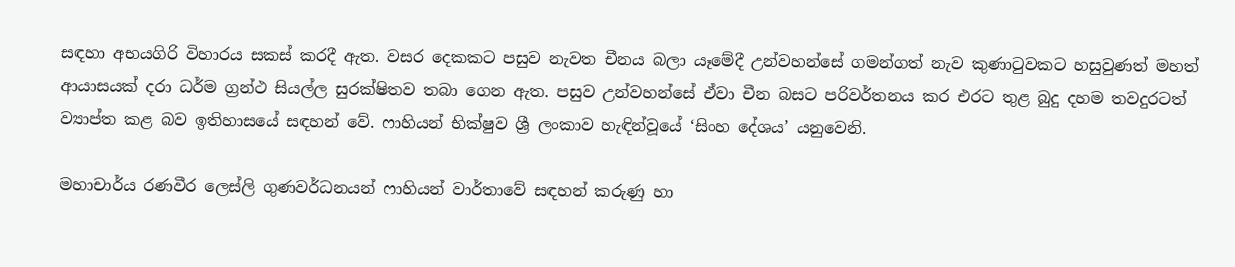සඳහා අභයගිරි විහාරය සකස් කරදී ඇත. වසර දෙකකට පසුව නැවත චීනය බලා යෑමේදී උන්වහන්සේ ගමන්ගත් නැව කුණාටුවකට හසුවුණත් මහත් ආයාසයක් දරා ධර්ම ග්‍රන්ථ සියල්ල සුරක්ෂිතව තබා ගෙන ඇත. පසුව උන්වහන්සේ ඒවා චීන බසට පරිවර්තනය කර එරට තුළ බුදු දහම තවදුරටත් ව්‍යාප්ත කළ බව ඉතිහාසයේ සඳහන් වේ. ෆාහියන් භික්ෂුව ශ්‍රී ලංකාව හැඳින්වූයේ ‘සිංහ දේශය’ යනුවෙනි.

මහාචාර්ය රණවීර ලෙස්ලි ගුණවර්ධනයන් ෆාහියන් වාර්තාවේ සඳහන් කරුණු හා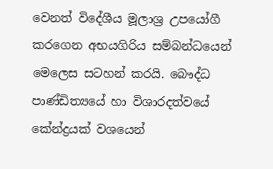වෙනත් විදේශීය මූලාශ්‍ර උපයෝගී කරගෙන අභයගිරිය සම්බන්ධයෙන් මෙලෙස සටහන් කරයි. බෞද්ධ පාණ්ඩිත්‍යයේ හා විශාරදත්වයේ කේන්ද්‍රයක් වශයෙන්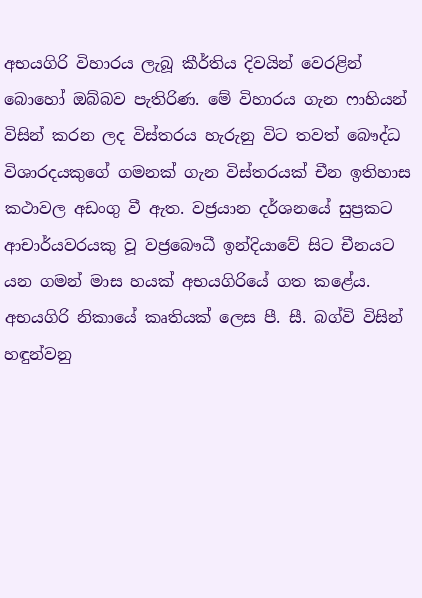අභයගිරි විහාරය ලැබූ කීර්තිය දිවයින් වෙරළින් බොහෝ ඔබ්බව පැතිරිණ. මේ විහාරය ගැන ෆාහියන් විසින් කරන ලද විස්තරය හැරුනු විට තවත් බෞද්ධ විශාරදයකුගේ ගමනක් ගැන විස්තරයක් චීන ඉතිහාස කථාවල අඩංගු වී ඇත. වජ්‍රයාන දර්ශනයේ සුප්‍රකට ආචාර්යවරයකු වූ වජ්‍රබෞධී ඉන්දියාවේ සිට චීනයට යන ගමන් මාස හයක් අභයගිරියේ ගත කළේය. අභයගිරි නිකායේ කෘතියක් ලෙස පී. සී. බග්වි විසින් හඳුන්වනු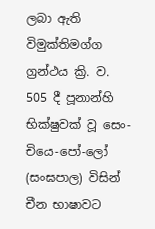ලබා ඇති විමුක්තිමග්ග ග්‍රන්ථය ක්‍රි. ව. 505 දී පූනාන්හි භික්ෂුවක් වූ සෙං-චියෙ-පෝ-ලෝ (සංඝපාල) විසින් චීන භාෂාවට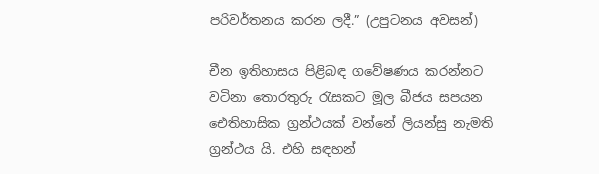පරිවර්තනය කරන ලදී.” (උපුටනය අවසන්)

චීන ඉතිහාසය පිළිබඳ ගවේෂණය කරන්නට වටිනා තොරතුරු රැසකට මූල බීජය සපයන ඓතිහාසික ග්‍රන්ථයක් වන්නේ ලියන්සු නැමති ග්‍රන්ථය යි. එහි සඳහන්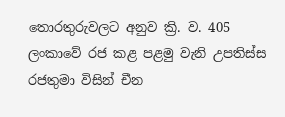තොරතුරුවලට අනුව ක්‍රි. ව. 405 ලංකාවේ රජ කළ පළමු වැනි උපතිස්ස රජතුමා විසින් චීන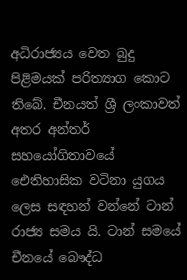අධිරාජ්‍යය වෙත බුදු පිළිමයක් පරිත්‍යාග කොට තිබේ. චීනයත් ශ්‍රී ලංකාවත් අතර අන්තර් සහයෝගිතාවයේ ඓතිහාසික වටිනා යුගය ලෙස සඳහන් වන්නේ ටාන් රාජ්‍ය සමය යි. ටාන් සමයේ චීනයේ බෞද්ධ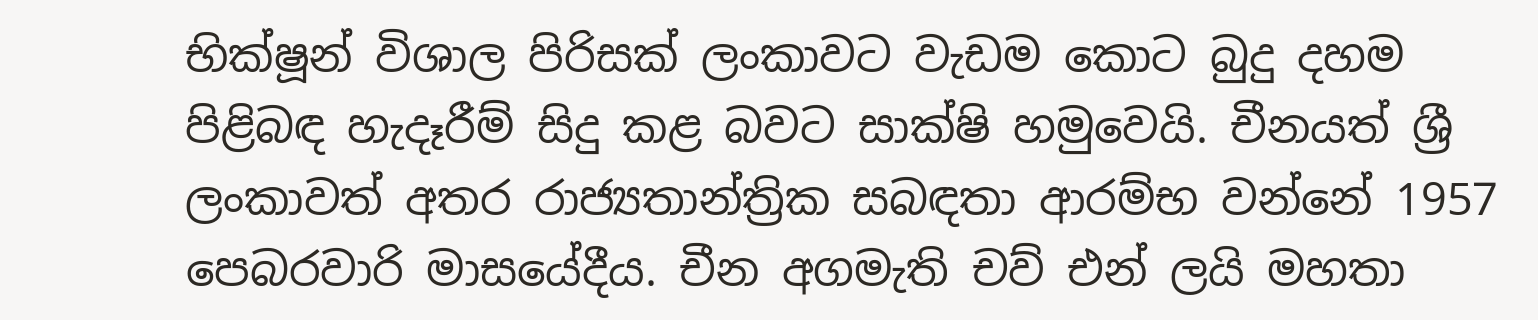භික්ෂූන් විශාල පිරිසක් ලංකාවට වැඩම කොට බුදු දහම පිළිබඳ හැදෑරීම් සිදු කළ බවට සාක්ෂි හමුවෙයි. චීනයත් ශ්‍රී ලංකාවත් අතර රාජ්‍යතාන්ත්‍රික සබඳතා ආරම්භ වන්නේ 1957 පෙබරවාරි මාසයේදීය. චීන අගමැති චව් එන් ලයි මහතා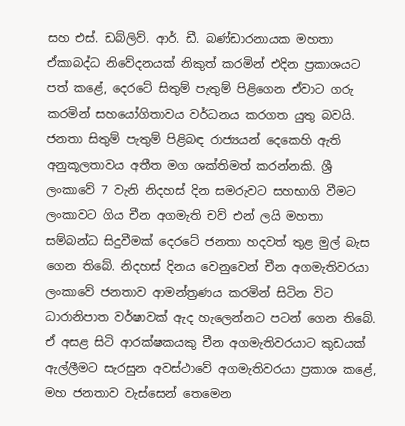සහ එස්. ඩබ්ලිව්. ආර්. ඩී. බණ්ඩාරනායක මහතා ඒකාබද්ධ නිවේදනයක් නිකුත් කරමින් එදින ප්‍රකාශයට පත් කළේ, දෙරටේ සිතුම් පැතුම් පිළිගෙන ඒවාට ගරු කරමින් සහයෝගිතාවය වර්ධනය කරගත යුතු බවයි. ජනතා සිතුම් පැතුම් පිළිබඳ රාජ්‍යයන් දෙකෙහි ඇති අනුකූලතාවය අතීත මග ශක්තිමත් කරන්නකි. ශ්‍රී ලංකාවේ 7 වැනි නිදහස් දින සමරුවට සහභාගි වීමට ලංකාවට ගිය චීන අගමැති චව් එන් ලයි මහතා සම්බන්ධ සිදුවීමක් දෙරටේ ජනතා හදවත් තුළ මුල් බැස ගෙන තිබේ. නිදහස් දිනය වෙනුවෙන් චීන අගමැතිවරයා ලංකාවේ ජනතාව ආමන්ත්‍රණය කරමින් සිටින විට ධාරානිපාත වර්ෂාවක් ඇද හැලෙන්නට පටන් ගෙන තිබේ. ඒ අසළ සිටි ආරක්ෂකයකු චීන අගමැතිවරයාට කුඩයක් ඇල්ලීමට සැරසුන අවස්ථාවේ අගමැතිවරයා ප්‍රකාශ කළේ, මහ ජනතාව වැස්සෙන් තෙමෙන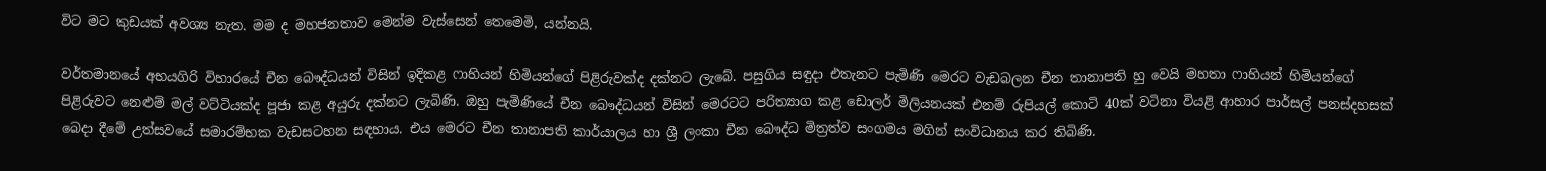විට මට කුඩයක් අවශ්‍ය නැත. මම ද මහජනතාව මෙන්ම වැස්සෙන් තෙමෙමි, යන්නයි.

වර්තමානයේ අභයගිරි විහාරයේ චීන බෞද්ධයන් විසින් ඉදිකළ ෆාහියන් හිමියන්ගේ පිළිරුවක්ද දක්නට ලැබේ. පසුගිය සඳුදා එතැනට පැමිණි මෙරට වැඩබලන චීන තානාපති හු වෙයි මහතා ෆාහියන් හිමියන්ගේ පිළිරුවට නෙළුම් මල් වට්ටියක්ද පූජා කළ අයුරු දක්නට ලැබිණි. ඔහු පැමිණියේ චීන බෞද්ධයන් විසින් මෙරටට පරිත්‍යාග කළ ඩොලර් මිලියනයක් එනම් රුපියල් කොටි 40ක් වටිනා වියළි ආහාර පාර්සල් පනස්දහසක් බෙදා දීමේ උත්සවයේ සමාරම්භක වැඩසටහන සඳහාය. එය මෙරට චීන තානාපති කාර්යාලය හා ශ්‍රී ලංකා චීන බෞද්ධ මිත්‍රත්ව සංගමය මගින් සංවිධානය කර තිබිණි.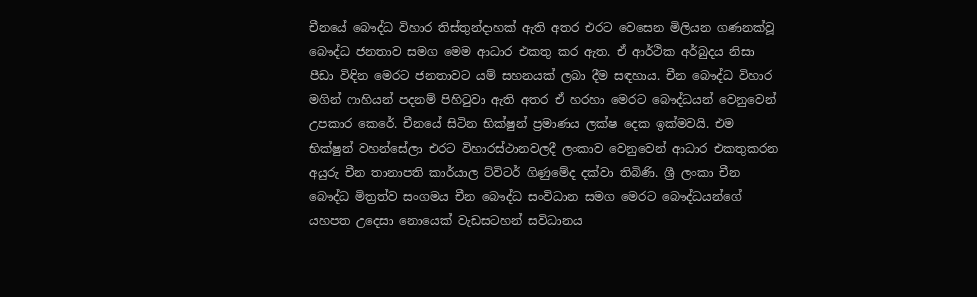චීනයේ බෞද්ධ විහාර තිස්තුන්දාහක් ඇති අතර එරට වෙසෙන මිලියන ගණනක්වූ බෞද්ධ ජනතාව සමග මෙම ආධාර එකතු කර ඇත. ඒ ආර්ථික අර්බුදය නිසා පීඩා විඳින මෙරට ජනතාවට යම් සහනයක් ලබා දීම සඳහාය. චීන බෞද්ධ විහාර මගින් ෆාහියන් පදනම් පිහිටුවා ඇති අතර ඒ හරහා මෙරට බෞද්ධයන් වෙනුවෙන් උපකාර කෙරේ. චීනයේ සිටින භික්ෂුන් ප්‍රමාණය ලක්ෂ දෙක ඉක්මවයි. එම භික්ෂුන් වහන්සේලා එරට විහාරස්ථානවලදී ලංකාව වෙනුවෙන් ආධාර එකතුකරන අයුරු චීන තානාපති කාර්යාල ට්විටර් ගිණුමේද දක්වා තිබිණි. ශ්‍රී ලංකා චීන බෞද්ධ මිත්‍රත්ව සංගමය චීන බෞද්ධ සංවිධාන සමග මෙරට බෞද්ධයන්ගේ යහපත උදෙසා නොයෙක් වැඩසටහන් සවිධානය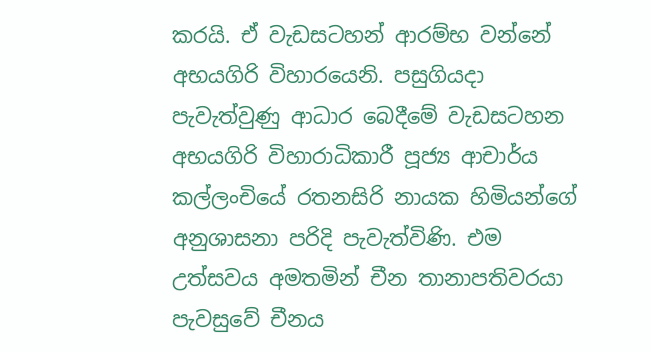කරයි. ඒ වැඩසටහන් ආරම්භ වන්නේ අභයගිරි විහාරයෙනි. පසුගියදා පැවැත්වුණු ආධාර බෙදීමේ වැඩසටහන අභයගිරි විහාරාධිකාරී පූජ්‍ය ආචාර්ය කල්ලංචියේ රතනසිරි නායක හිමියන්ගේ අනුශාසනා පරිදි පැවැත්විණි. එම උත්සවය අමතමින් චීන තානාපතිවරයා පැවසුවේ චීනය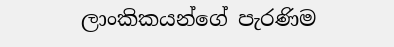ලාංකිකයන්ගේ පැරණිම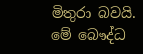මිතුරා බවයි. මේ බෞද්ධ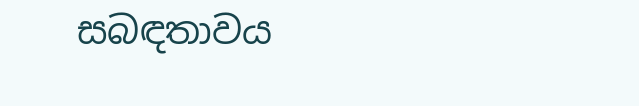සබඳතාවය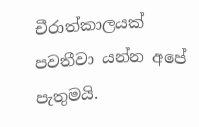චීරාත්කාලයක් පවතීවා යන්න අපේ පැතුමයි.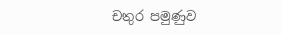චතුර පමුණුව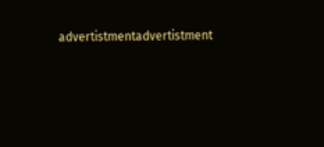advertistmentadvertistment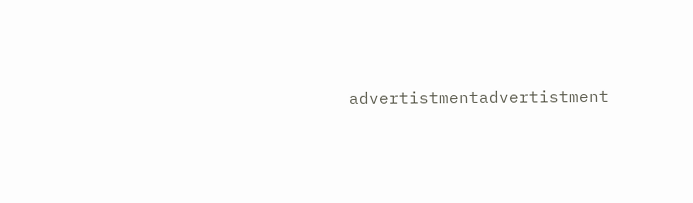advertistmentadvertistment